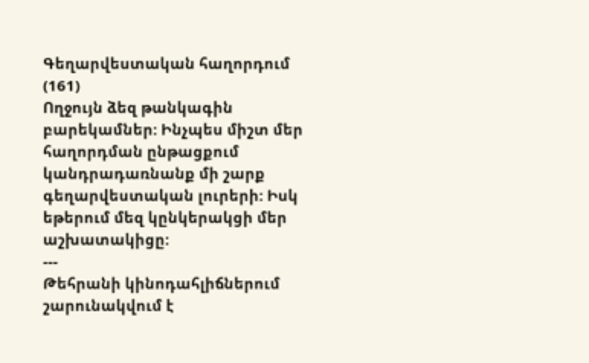Գեղարվեստական հաղորդում (161)
Ողջույն ձեզ թանկագին բարեկամներ: Ինչպես միշտ մեր հաղորդման ընթացքում կանդրադառնանք մի շարք գեղարվեստական լուրերի: Իսկ եթերում մեզ կընկերակցի մեր աշխատակիցը:
---
Թեհրանի կինոդահլիճներում շարունակվում է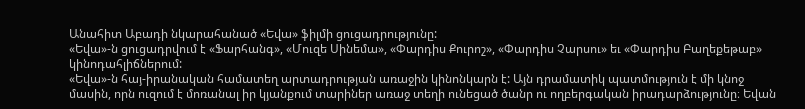Անահիտ Աբադի նկարահանած «Եվա» ֆիլմի ցուցադրությունը:
«Եվա»-ն ցուցադրվում է «Ֆարհանգ», «Մուզե Սինեմա», «Փարդիս Քուրոշ», «Փարդիս Չարսու» եւ «Փարդիս Բաղեքեթաբ» կինոդահլիճներում:
«Եվա»-ն հայ-իրանական համատեղ արտադրության առաջին կինոնկարն է: Այն դրամատիկ պատմություն է մի կնոջ մասին, որն ուզում է մոռանալ իր կյանքում տարիներ առաջ տեղի ունեցած ծանր ու ողբերգական իրադարձությունը։ Եվան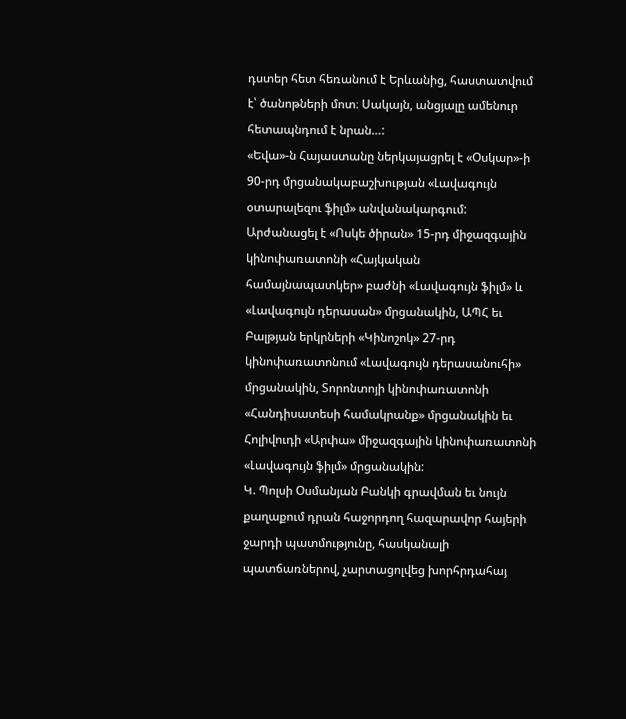դստեր հետ հեռանում է Երևանից, հաստատվում է՝ ծանոթների մոտ։ Սակայն, անցյալը ամենուր հետապնդում է նրան…:
«Եվա»-ն Հայաստանը ներկայացրել է «Օսկար»-ի 90-րդ մրցանակաբաշխության «Լավագույն օտարալեզու ֆիլմ» անվանակարգում: Արժանացել է «Ոսկե ծիրան» 15-րդ միջազգային կինոփառատոնի «Հայկական համայնապատկեր» բաժնի «Լավագույն ֆիլմ» և «Լավագույն դերասան» մրցանակին, ԱՊՀ եւ Բալթյան երկրների «Կինոշոկ» 27-րդ կինոփառատոնում «Լավագույն դերասանուհի» մրցանակին, Տորոնտոյի կինոփառատոնի «Հանդիսատեսի համակրանք» մրցանակին եւ Հոլիվուդի «Արփա» միջազգային կինոփառատոնի «Լավագույն ֆիլմ» մրցանակին:
Կ. Պոլսի Օսմանյան Բանկի գրավման եւ նույն քաղաքում դրան հաջորդող հազարավոր հայերի ջարդի պատմությունը, հասկանալի պատճառներով, չարտացոլվեց խորհրդահայ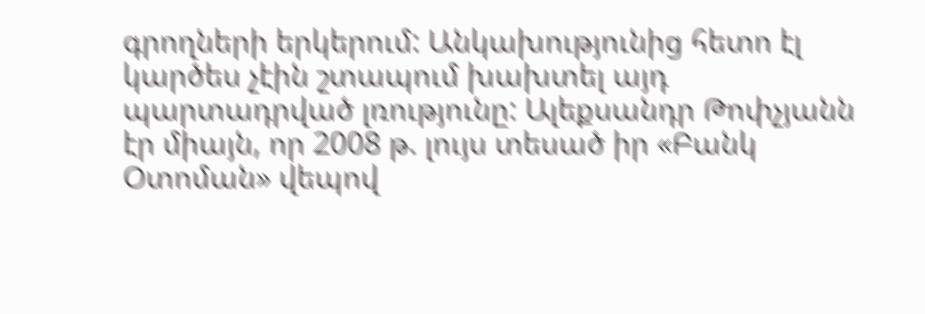գրողների երկերում: Անկախությունից հետո էլ կարծես չէին շտապում խախտել այդ պարտադրված լռությունը: Ալեքսանդր Թոփչյանն էր միայն, որ 2008 թ. լույս տեսած իր «Բանկ Օտոման» վեպով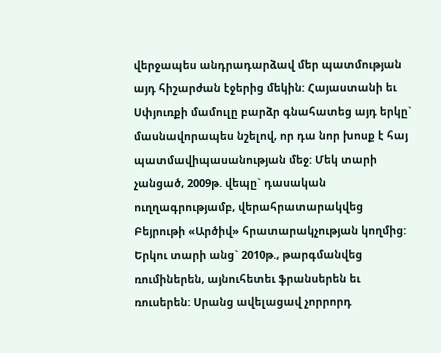վերջապես անդրադարձավ մեր պատմության այդ հիշարժան էջերից մեկին: Հայաստանի եւ Սփյուռքի մամուլը բարձր գնահատեց այդ երկը` մասնավորապես նշելով, որ դա նոր խոսք է հայ պատմավիպասանության մեջ: Մեկ տարի չանցած, 2009թ. վեպը` դասական ուղղագրությամբ, վերահրատարակվեց Բեյրութի «Արծիվ» հրատարակչության կողմից: Երկու տարի անց` 2010թ., թարգմանվեց ռումիներեն, այնուհետեւ ֆրանսերեն եւ ռուսերեն: Սրանց ավելացավ չորրորդ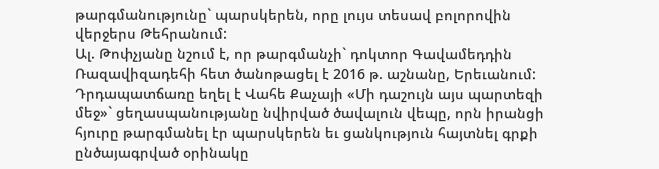թարգմանությունը` պարսկերեն, որը լույս տեսավ բոլորովին վերջերս Թեհրանում:
Ալ. Թոփչյանը նշում է, որ թարգմանչի` դոկտոր Գավամեդդին Ռազավիզադեհի հետ ծանոթացել է 2016 թ. աշնանը, Երեւանում: Դրդապատճառը եղել է Վահե Քաչայի «Մի դաշույն այս պարտեզի մեջ»` ցեղասպանությանը նվիրված ծավալուն վեպը, որն իրանցի հյուրը թարգմանել էր պարսկերեն եւ ցանկություն հայտնել գրքի ընծայագրված օրինակը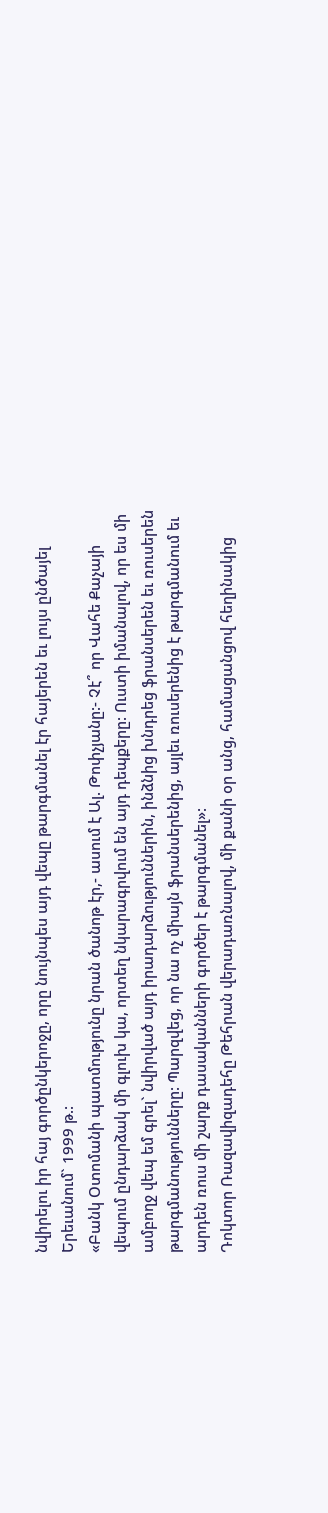նվիրելու իր հայ գործընկերոջը, որը նույնպես այդ վեպը թարգմանել էր հայերեն եւ լույս ընծայել Երեւանում` 1999 թ.:
«Բանկ Օտոմանի պատմությունը նրան ծանոթ էր,- ասում է Ալ. Թոփչյանը:- Չէ՞ որ Վահե Քաչայի վեպում ընդարձակ մի գլուխ կա, որտեղ նկարագրվում են այդ դեպքերը: Ուստի իմանալով, որ ես մի ամբողջ վեպ եմ գրել` նվիրված այդ իրադարձություններին, ինձնից խնդրեց ֆրանսերեն եւ ռուսերեն թարգմանությունները: Պարզվեց, որ նա ոչ միայն ֆրանսերենից, այլեւ ռուսերենից է թարգմանում եւ արդեն ռուս մի շարք դասականների գործեր է թարգմանել»:
Դոկտոր Ռազավիզադեհը Թեհրան վերադառնալով, մի քանի օր անց, համացանցով հեղինակից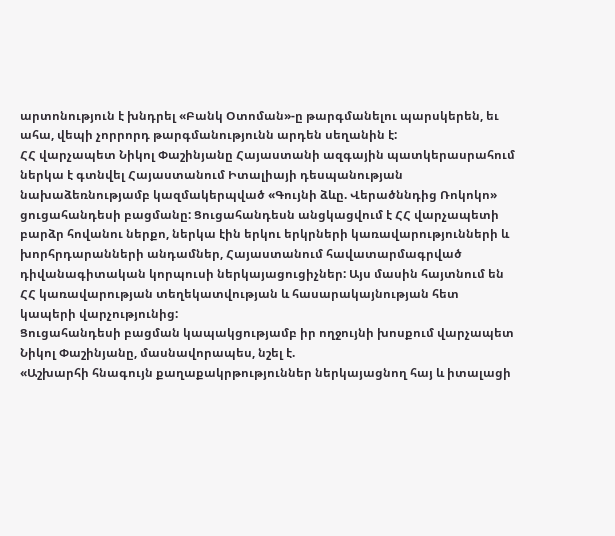արտոնություն է խնդրել «Բանկ Օտոման»-ը թարգմանելու պարսկերեն, եւ ահա, վեպի չորրորդ թարգմանությունն արդեն սեղանին է:
ՀՀ վարչապետ Նիկոլ Փաշինյանը Հայաստանի ազգային պատկերասրահում ներկա է գտնվել Հայաստանում Իտալիայի դեսպանության նախաձեռնությամբ կազմակերպված «Գույնի ձևը. Վերածննդից Ռոկոկո» ցուցահանդեսի բացմանը: Ցուցահանդեսն անցկացվում է ՀՀ վարչապետի բարձր հովանու ներքո, ներկա էին երկու երկրների կառավարությունների և խորհրդարանների անդամներ, Հայաստանում հավատարմագրված դիվանագիտական կորպուսի ներկայացուցիչներ: Այս մասին հայտնում են ՀՀ կառավարության տեղեկատվության և հասարակայնության հետ կապերի վարչությունից:
Ցուցահանդեսի բացման կապակցությամբ իր ողջույնի խոսքում վարչապետ Նիկոլ Փաշինյանը, մասնավորապես, նշել է.
«Աշխարհի հնագույն քաղաքակրթություններ ներկայացնող հայ և իտալացի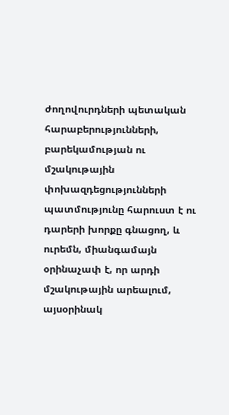ժողովուրդների պետական հարաբերությունների, բարեկամության ու մշակութային փոխազդեցությունների պատմությունը հարուստ է ու դարերի խորքը գնացող, և ուրեմն, միանգամայն օրինաչափ է, որ արդի մշակութային արեալում, այսօրինակ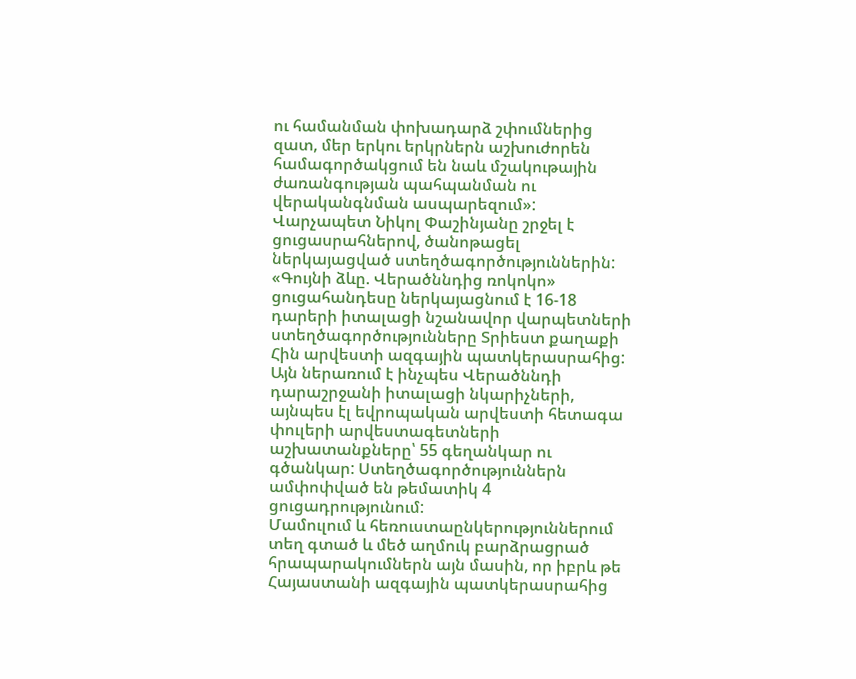ու համանման փոխադարձ շփումներից զատ, մեր երկու երկրներն աշխուժորեն համագործակցում են նաև մշակութային ժառանգության պահպանման ու վերականգնման ասպարեզում»:
Վարչապետ Նիկոլ Փաշինյանը շրջել է ցուցասրահներով, ծանոթացել ներկայացված ստեղծագործություններին:
«Գույնի ձևը. Վերածննդից ռոկոկո» ցուցահանդեսը ներկայացնում է 16-18 դարերի իտալացի նշանավոր վարպետների ստեղծագործությունները Տրիեստ քաղաքի Հին արվեստի ազգային պատկերասրահից: Այն ներառում է ինչպես Վերածննդի դարաշրջանի իտալացի նկարիչների, այնպես էլ եվրոպական արվեստի հետագա փուլերի արվեստագետների աշխատանքները՝ 55 գեղանկար ու գծանկար: Ստեղծագործություններն ամփոփված են թեմատիկ 4 ցուցադրությունում:
Մամուլում և հեռուստաընկերություններում տեղ գտած և մեծ աղմուկ բարձրացրած հրապարակումներն այն մասին, որ իբրև թե Հայաստանի ազգային պատկերասրահից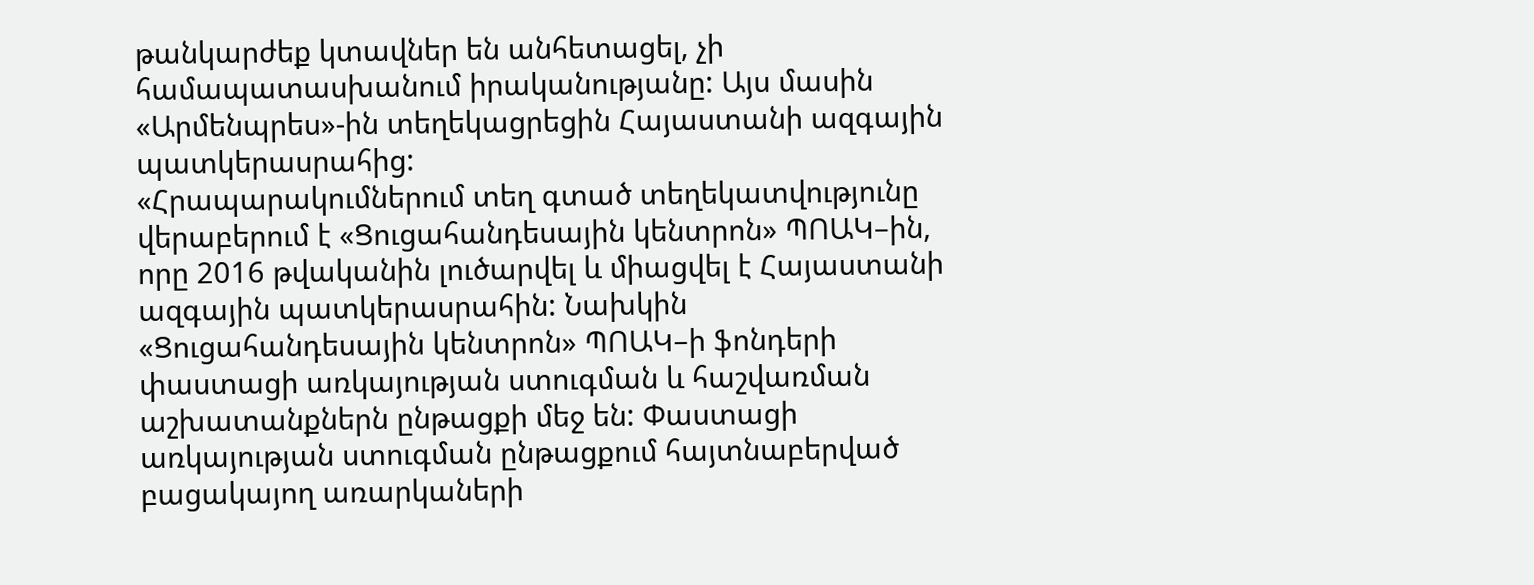թանկարժեք կտավներ են անհետացել, չի համապատասխանում իրականությանը: Այս մասին «Արմենպրես»-ին տեղեկացրեցին Հայաստանի ազգային պատկերասրահից:
«Հրապարակումներում տեղ գտած տեղեկատվությունը վերաբերում է «Ցուցահանդեսային կենտրոն» ՊՈԱԿ–ին, որը 2016 թվականին լուծարվել և միացվել է Հայաստանի ազգային պատկերասրահին: Նախկին «Ցուցահանդեսային կենտրոն» ՊՈԱԿ–ի ֆոնդերի փաստացի առկայության ստուգման և հաշվառման աշխատանքներն ընթացքի մեջ են: Փաստացի առկայության ստուգման ընթացքում հայտնաբերված բացակայող առարկաների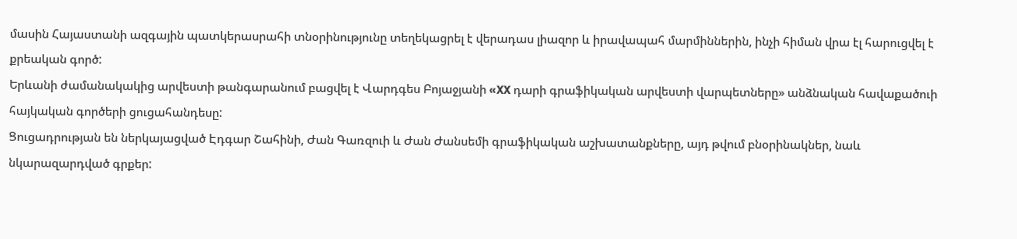մասին Հայաստանի ազգային պատկերասրահի տնօրինությունը տեղեկացրել է վերադաս լիազոր և իրավապահ մարմիններին, ինչի հիման վրա էլ հարուցվել է քրեական գործ:
Երևանի ժամանակակից արվեստի թանգարանում բացվել է Վարդգես Բոյաջյանի «XX դարի գրաֆիկական արվեստի վարպետները» անձնական հավաքածուի հայկական գործերի ցուցահանդեսը:
Ցուցադրության են ներկայացված Էդգար Շահինի, Ժան Գառզուի և Ժան Ժանսեմի գրաֆիկական աշխատանքները, այդ թվում բնօրինակներ, նաև նկարազարդված գրքեր: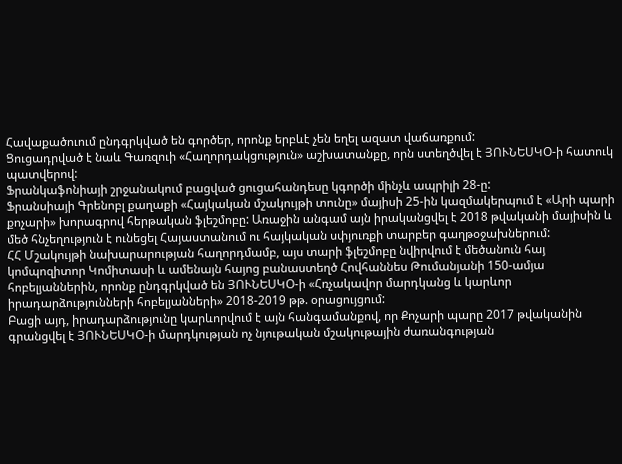Հավաքածուում ընդգրկված են գործեր, որոնք երբևէ չեն եղել ազատ վաճառքում:
Ցուցադրված է նաև Գառզուի «Հաղորդակցություն» աշխատանքը, որն ստեղծվել է ՅՈՒՆԵՍԿՕ-ի հատուկ պատվերով:
Ֆրանկաֆոնիայի շրջանակում բացված ցուցահանդեսը կգործի մինչև ապրիլի 28-ը:
Ֆրանսիայի Գրենոբլ քաղաքի «Հայկական մշակույթի տունը» մայիսի 25-ին կազմակերպում է «Արի պարի քոչարի» խորագրով հերթական ֆլեշմոբը: Առաջին անգամ այն իրականցվել է 2018 թվականի մայիսին և մեծ հնչեղություն է ունեցել Հայաստանում ու հայկական սփյուռքի տարբեր գաղթօջախներում:
ՀՀ Մշակույթի նախարարության հաղորդմամբ, այս տարի ֆլեշմոբը նվիրվում է մեծանուն հայ կոմպոզիտոր Կոմիտասի և ամենայն հայոց բանաստեղծ Հովհաննես Թումանյանի 150-ամյա հոբելյաններին, որոնք ընդգրկված են ՅՈՒՆԵՍԿՕ-ի «Հռչակավոր մարդկանց և կարևոր իրադարձությունների հոբելյանների» 2018-2019 թթ. օրացույցում:
Բացի այդ, իրադարձությունը կարևորվում է այն հանգամանքով, որ Քոչարի պարը 2017 թվականին գրանցվել է ՅՈՒՆԵՍԿՕ-ի մարդկության ոչ նյութական մշակութային ժառանգության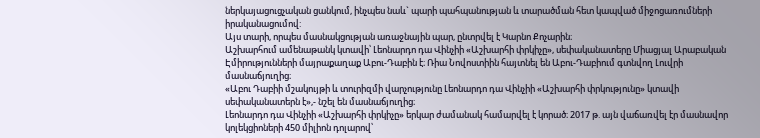ներկայացուցչական ցանկում, ինչպես նաև` պարի պահպանության և տարածման հետ կապված միջոցառումների իրականացումով:
Այս տարի, որպես մասնակցության առաջնային պար, ընտրվել է Կարնո Քոչարին։
Աշխարհում ամենաթանկ կտավի՝ Լեոնարդո դա Վինչիի «Աշխարհի փրկիչը», սեփականատերը Միացյալ Արաբական Էմիրությունների մայրաքաղաք Աբու-Դաբին է։ Ռիա Նովոստիին հայտնել են Աբու-Դաբիում գտնվող Լուվրի մասնաճյուղից։
«Աբու Դաբիի մշակույթի և տուրիզմի վարչությունը Լեոնարդո դա Վինչիի «Աշխարհի փրկությունը» կտավի սեփականատերն է»,- նշել են մասնաճյուղից։
Լեոնարդո դա Վինչիի «Աշխարհի փրկիչը» երկար ժամանակ համարվել է կորած։ 2017 թ. այն վաճառվել էր մասնավոր կոլեկցիոների 450 միլիոն դոլարով՝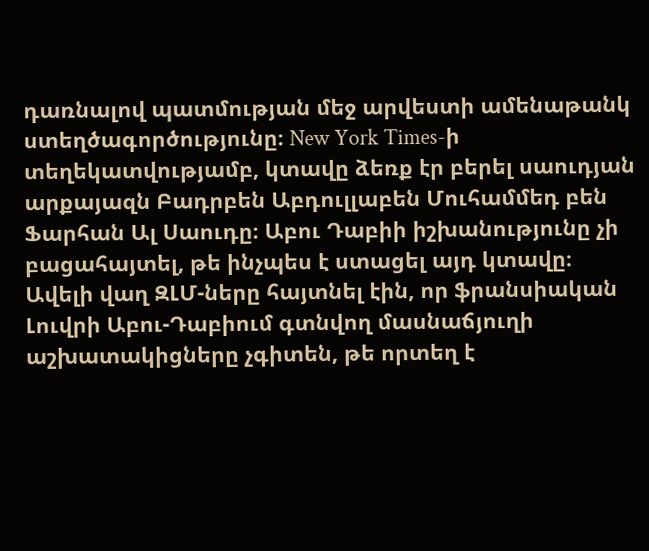դառնալով պատմության մեջ արվեստի ամենաթանկ ստեղծագործությունը։ New York Times-ի տեղեկատվությամբ, կտավը ձեռք էր բերել սաուդյան արքայազն Բադրբեն Աբդուլլաբեն Մուհամմեդ բեն Ֆարհան Ալ Սաուդը։ Աբու Դաբիի իշխանությունը չի բացահայտել, թե ինչպես է ստացել այդ կտավը։
Ավելի վաղ ԶԼՄ-ները հայտնել էին, որ ֆրանսիական Լուվրի Աբու-Դաբիում գտնվող մասնաճյուղի աշխատակիցները չգիտեն, թե որտեղ է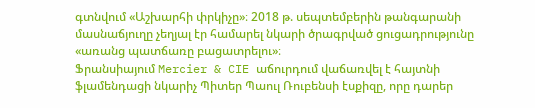գտնվում «Աշխարհի փրկիչը»։ 2018 թ. սեպտեմբերին թանգարանի մասնաճյուղը չեղյալ էր համարել նկարի ծրագրված ցուցադրությունը «առանց պատճառը բացատրելու»։
Ֆրանսիայում Mercier & CIE աճուրդում վաճառվել է հայտնի ֆլամենդացի նկարիչ Պիտեր Պաուլ Ռուբենսի էսքիզը, որը դարեր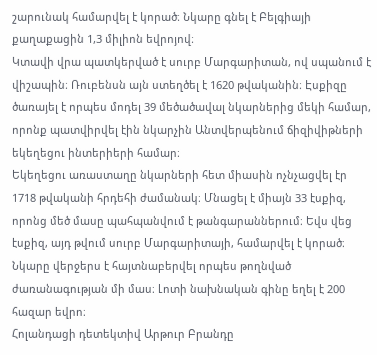շարունակ համարվել է կորած։ Նկարը գնել է Բելգիայի քաղաքացին 1,3 միլիոն եվրոյով։
Կտավի վրա պատկերված է սուրբ Մարգարիտան, ով սպանում է վիշապին։ Ռուբենսն այն ստեղծել է 1620 թվականին։ Էսքիզը ծառայել է որպես մոդել 39 մեծածավալ նկարներից մեկի համար, որոնք պատվիրվել էին նկարչին Անտվերպենում ճիզիվիթների եկեղեցու ինտերիերի համար։
Եկեղեցու առաստաղը նկարների հետ միասին ոչնչացվել էր 1718 թվականի հրդեհի ժամանակ։ Մնացել է միայն 33 էսքիզ, որոնց մեծ մասը պահպանվում է թանգարաններում։ Եվս վեց էսքիզ, այդ թվում սուրբ Մարգարիտայի, համարվել է կորած։
Նկարը վերջերս է հայտնաբերվել որպես թողնված ժառանագության մի մաս։ Լոտի նախնական գինը եղել է 200 հազար եվրո։
Հոլանդացի դետեկտիվ Արթուր Բրանդը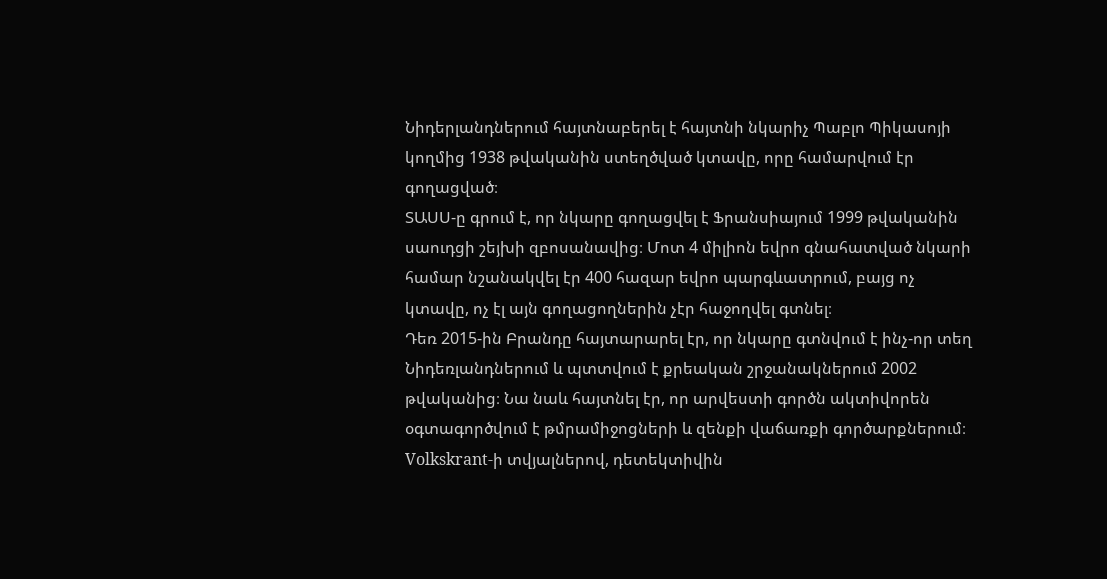Նիդերլանդներում հայտնաբերել է հայտնի նկարիչ Պաբլո Պիկասոյի կողմից 1938 թվականին ստեղծված կտավը, որը համարվում էր գողացված։
ՏԱՍՍ-ը գրում է, որ նկարը գողացվել է Ֆրանսիայում 1999 թվականին սաուդցի շեյխի զբոսանավից։ Մոտ 4 միլիոն եվրո գնահատված նկարի համար նշանակվել էր 400 հազար եվրո պարգևատրում, բայց ոչ կտավը, ոչ էլ այն գողացողներին չէր հաջողվել գտնել։
Դեռ 2015-ին Բրանդը հայտարարել էր, որ նկարը գտնվում է ինչ-որ տեղ Նիդեռլանդներում և պտտվում է քրեական շրջանակներում 2002 թվականից։ Նա նաև հայտնել էր, որ արվեստի գործն ակտիվորեն օգտագործվում է թմրամիջոցների և զենքի վաճառքի գործարքներում։ Volkskrant-ի տվյալներով, դետեկտիվին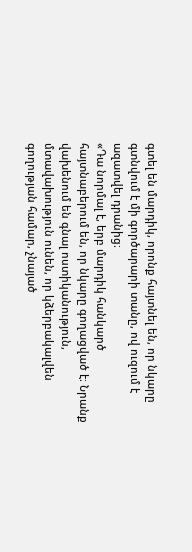գտել են մարդիկ, որոնք հայտնել են, որ նկարը գտնվում է մի գործարարի տանը, ով ուզում է ազատվել դրանից։
«Դա նորմալ է, երբ մարդիկ հանկարծ հայտնաբերում են, որ նկարը գողացված է։ Նրանք վախենում են գնալ ոստիկանություն, մտավախություն ունեն, որ կձերբակալվեն գողության համար, չնայած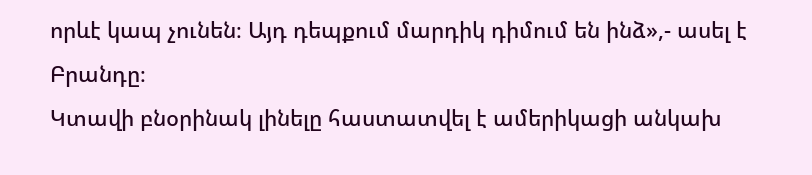որևէ կապ չունեն։ Այդ դեպքում մարդիկ դիմում են ինձ»,- ասել է Բրանդը։
Կտավի բնօրինակ լինելը հաստատվել է ամերիկացի անկախ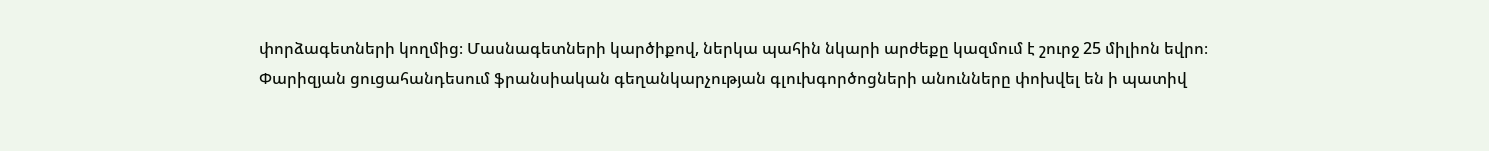փորձագետների կողմից։ Մասնագետների կարծիքով, ներկա պահին նկարի արժեքը կազմում է շուրջ 25 միլիոն եվրո։
Փարիզյան ցուցահանդեսում ֆրանսիական գեղանկարչության գլուխգործոցների անունները փոխվել են ի պատիվ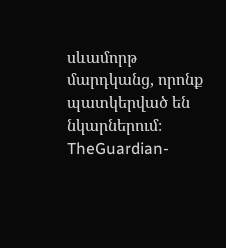սևամորթ մարդկանց, որոնք պատկերված են նկարներում։ TheGuardian-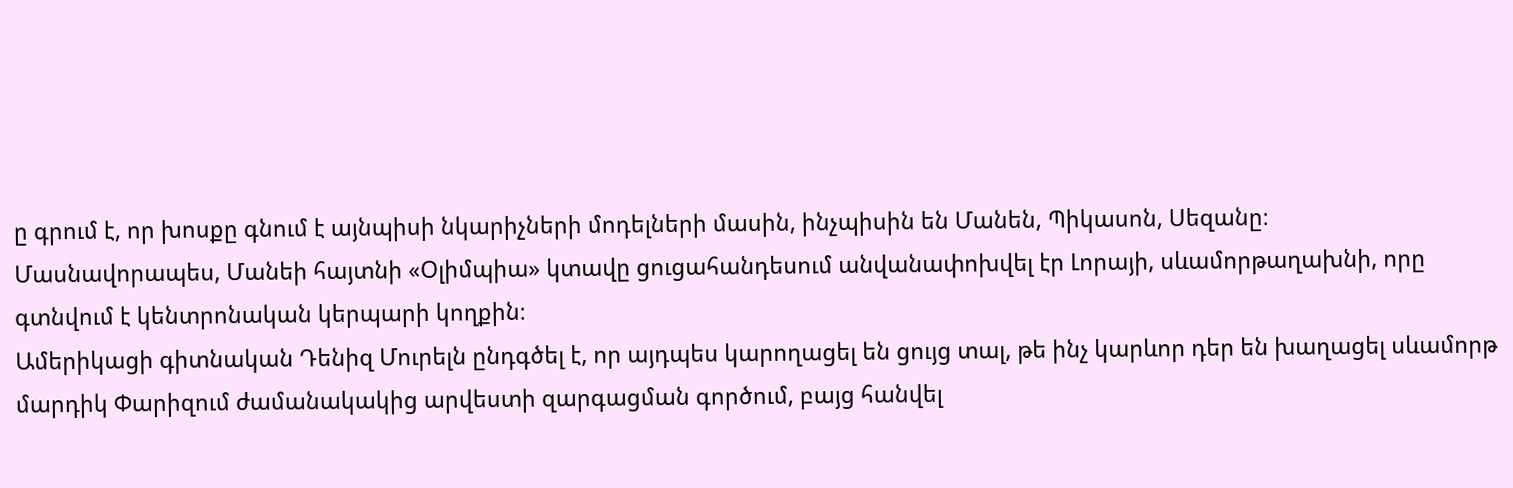ը գրում է, որ խոսքը գնում է այնպիսի նկարիչների մոդելների մասին, ինչպիսին են Մանեն, Պիկասոն, Սեզանը։
Մասնավորապես, Մանեի հայտնի «Օլիմպիա» կտավը ցուցահանդեսում անվանափոխվել էր Լորայի, սևամորթաղախնի, որը գտնվում է կենտրոնական կերպարի կողքին։
Ամերիկացի գիտնական Դենիզ Մուրելն ընդգծել է, որ այդպես կարողացել են ցույց տալ, թե ինչ կարևոր դեր են խաղացել սևամորթ մարդիկ Փարիզում ժամանակակից արվեստի զարգացման գործում, բայց հանվել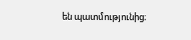են պատմությունից։